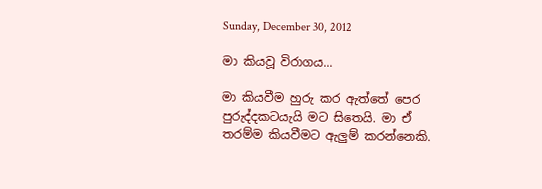Sunday, December 30, 2012

මා කියවූ විරාගය...

මා කියවීම හුරු කර ඇත්තේ පෙර පුරුද්දකටයැයි මට සිතෙයි. මා ඒ තරම්ම කියවීමට ඇලුම් කරන්නෙකි.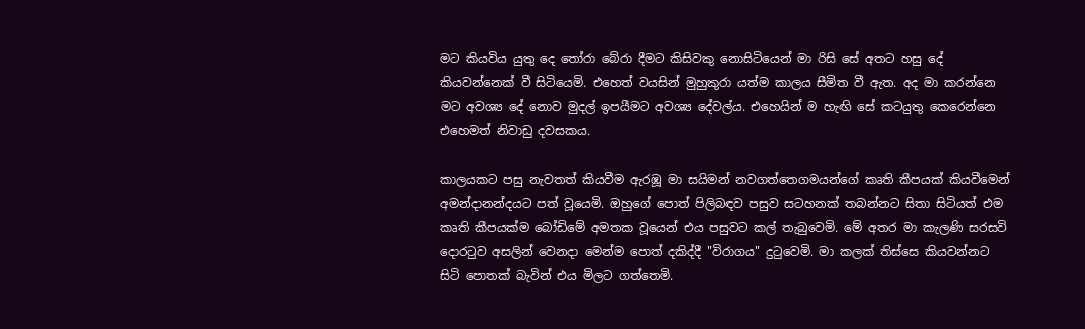මට කියවිය යුතු දෙ තෝරා බේරා දීමට කිසිවකු නොසිටියෙන් මා රිසි සේ අතට හසු දේ කියවන්නෙක් වී සිටියෙමි. එහෙත් වයසින් මුහුකුරා යත්ම කාලය සීමිත වී ඇත. අද මා කරන්නෙ මට අවශ්‍ය දේ නොව මුදල් ඉපයීමට අවශ්‍ය දේවල්ය. එහෙයින් ම හැඟි සේ කටයුතු කෙරෙන්නෙ එහෙමත් නිවාඩු දවසකය.

කාලයකට පසු නැවතත් කියවීම ඇරඹූ මා සයිමන් නවගත්තෙගමයන්ගේ කෘති කීපයක් කියවීමෙන් අමන්දානන්දයට පත් වූයෙමි. ඔහුගේ පොත් පිලිබඳව පසුව සටහනක් තබන්නට සිතා සිටියත් එම කෘති කීපයක්ම බෝඩිමේ අමතක වූයෙන් එය පසුවට කල් තැබුවෙමි. මේ අතර මා කැලණි සරසවි දොරටුව අසලින් වෙනදා මෙන්ම පොත් දකිද්දී "විරාගය" දුටුවෙමි. මා කලක් තිස්සෙ කියවන්නට සිටි පොතක් බැවින් එය මිලට ගත්තෙමි.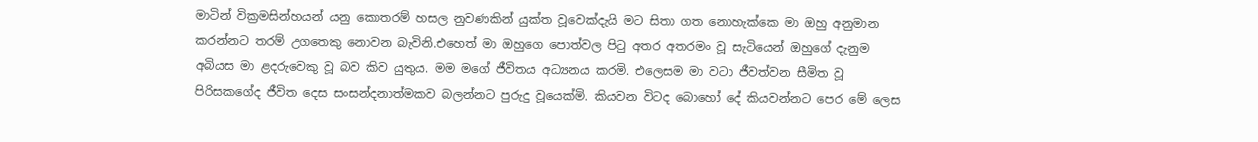මාටින් වික්‍රමසින්හයන් යනු කොතරම් හසල නුවණකින් යුක්ත වූවෙක්දැයි මට සිතා ගත නොහැක්කෙ මා ඔහු අනුමාන කරන්නට තරම් උගතෙකු නොවන බැවිනි.එහෙත් මා ඔහුගෙ පොත්වල පිටු අතර අතරමං වූ සැටියෙන් ඔහුගේ දැනුම අබියස මා ළදරුවෙකු වූ බව කිව යුතුය. මම මගේ ජීවිතය අධ්‍යනය කරමි. එලෙසම මා වටා ජීවත්වන සීමිත වූ පිරිසකගේද ජීවිත දෙස සංසන්දනාත්මකව බලන්නට පුරුදු වූයෙක්මි. කියවන විටද බොහෝ දේ කියවන්නට පෙර මේ ලෙස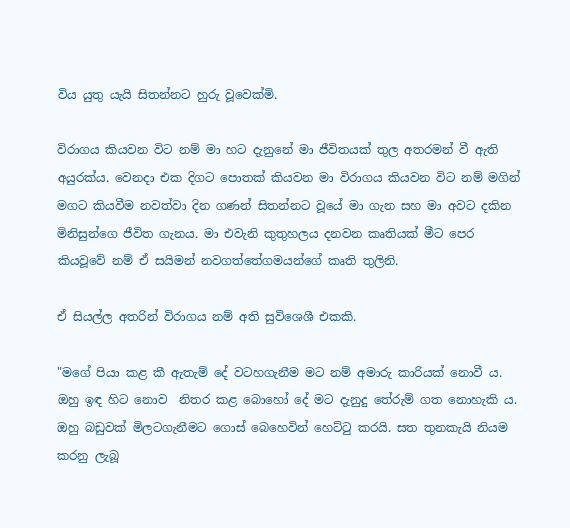විය යුතු යැයි සිතන්නට හුරු වූවෙක්මි.

විරාගය කියවන විට නම් මා හට දැනුනේ මා ජීවිතයක් තුල අතරමන් වී ඇති අයුරක්ය. වෙනදා එක දිගට පොතක් කියවන මා විරාගය කියවන විට නම් මගින් මගට කියවීම නවත්වා දින ගණන් සිතන්නට වූයේ මා ගැන සහ මා අවට දකින මිනිසුන්ගෙ ජීවිත ගැනය. මා එවැනි කුතුහලය දනවන කෘතියක් මීට පෙර කියවූවේ නම් ඒ සයිමන් නවගත්තේගමයන්ගේ කෘති තුලිනි.

ඒ සියල්ල අතරින් විරාගය නම් අති සුවිශෙශී එකකි.

"මගේ පියා කළ කී ඇතැම් දේ වටහගැනීම මට නම් අමාරු කාරියක් නොවී ය. ඔහු ඉඳ හිට නොව  නිතර කළ බොහෝ දේ මට දැනුදු තේරුම් ගත නොහැකි ය.  ඔහු බඩුවක් මිලටගැනීමට ගොස් බෙහෙවින් හෙට්ටු කරයි. සත තුනකැයි නියම කරනු ලැබූ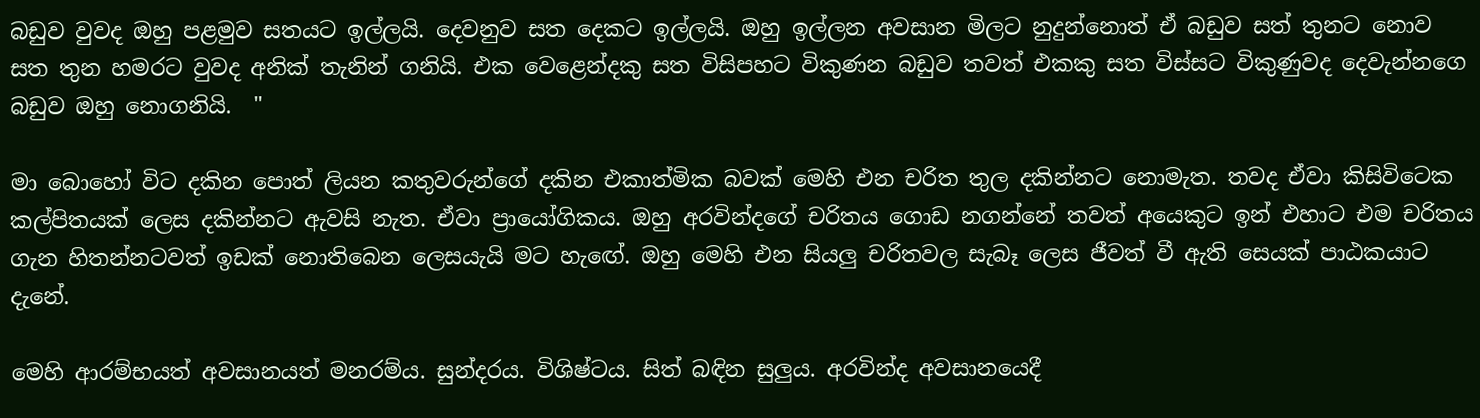බඩුව වුවද ඔහු පළමුව සතයට ඉල්ලයි. දෙවනුව සත දෙකට ඉල්ලයි. ඔහු ඉල්ලන අවසාන මිලට නුදුන්නොත් ඒ බඩුව සත් තුනට නොව සත තුන හමරට වුවද අනික් තැනින් ගනියි. එක වෙළෙන්දකු සත විසිපහට විකුණන බඩුව තවත් එකකු සත විස්සට විකුණුවද දෙවැන්නගෙ බඩුව ඔහු නොගනියි.  "

මා බොහෝ විට දකින පොත් ලියන කතුවරුන්ගේ දකින එකාත්මික බවක් මෙහි එන චරිත තුල දකින්නට නොමැත. තවද ඒවා කිසිවිටෙක කල්පිතයක් ලෙස දකින්නට ඇවසි නැත. ඒවා ප්‍රායෝගිකය. ඔහු අරවින්දගේ චරිතය ගොඩ නගන්නේ තවත් අයෙකුට ඉන් එහාට එම චරිතය ගැන හිතන්නටවත් ඉඩක් නොතිබෙන ලෙසයැයි මට හැඟේ. ඔහු මෙහි එන සියලු චරිතවල සැබෑ ලෙස ජීවත් වී ඇති සෙයක් පාඨකයාට දැනේ.

මෙහි ආරම්භයත් අවසානයත් මනරම්ය. සුන්දරය. විශිෂ්ටය. සිත් බඳින සුලුය. අරවින්ද අවසානයෙදී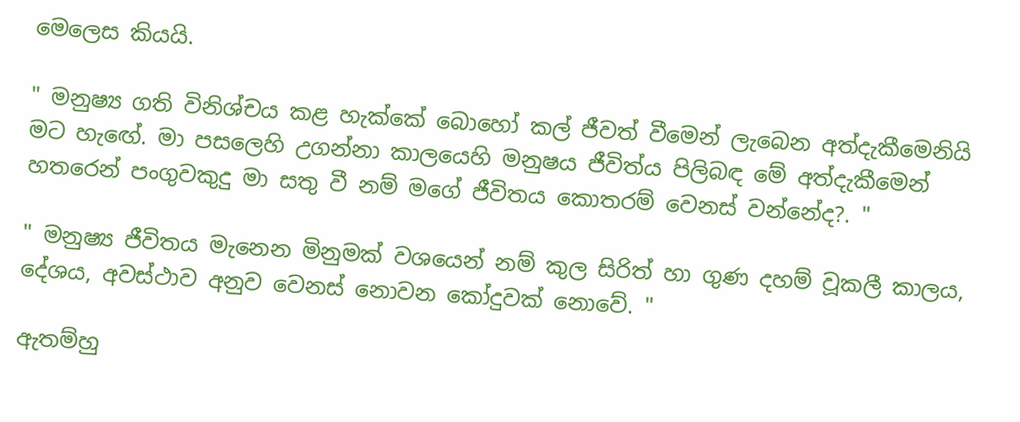මෙලෙස කියයි.

" මනුෂ්‍ය ගති විනිශ්චය කළ හැක්කේ බොහෝ කල් ජීවත් වීමෙන් ලැබෙන අත්දැකීමෙනියි මට හැඟේ. මා පසලෙහි උගන්නා කාලයෙහි මනුෂය ජීවිත්ය පිලිබඳ මේ අත්දැකීමෙන් හතරෙන් පංගුවකුදු මා සතු වී නම් මගේ ජීවිතය කොතරම් වෙනස් වන්නේද?. "

" මනුෂ්‍ය ජීවිතය මැනෙන මිනුමක් වශයෙන් නම් කුල සිරිත් හා ගුණ දහම් වූකලී කාලය, දේශය, අවස්ථාව අනුව වෙනස් නොවන කෝදුවක් නොවේ. "

ඇතම්හු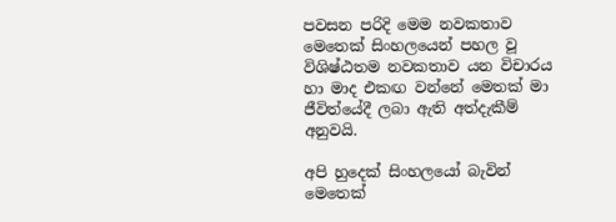පවසන පරිදි මෙම නවකතාව මෙතෙක් සිංහලයෙන් පහල වූ විශිෂ්ඨතම නවකතාව යන විචාරය හා මාද එකඟ වන්නේ මෙතක් මා ජීවිත්යේදී ලබා ඇති අත්දැකීම් අනුවයි.

අපි හුදෙක් සිංහලයෝ බැවින් මෙතෙක්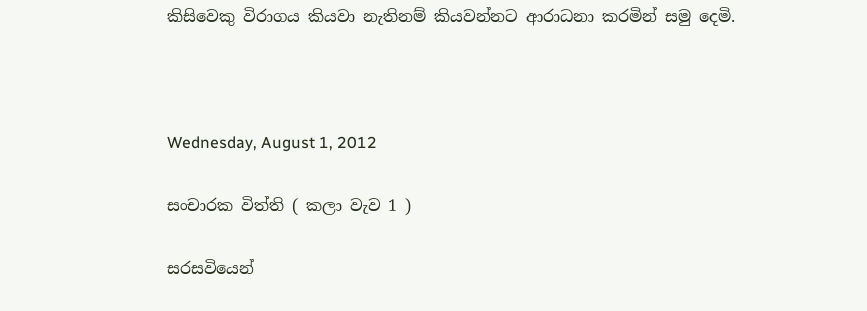කිසිවෙකු විරාගය කියවා නැතිනම් කියවන්නට ආරාධනා කරමින් සමු දෙමි.



Wednesday, August 1, 2012

සංචාරක විත්ති ( කලා වැව 1 )

සරසවියෙන්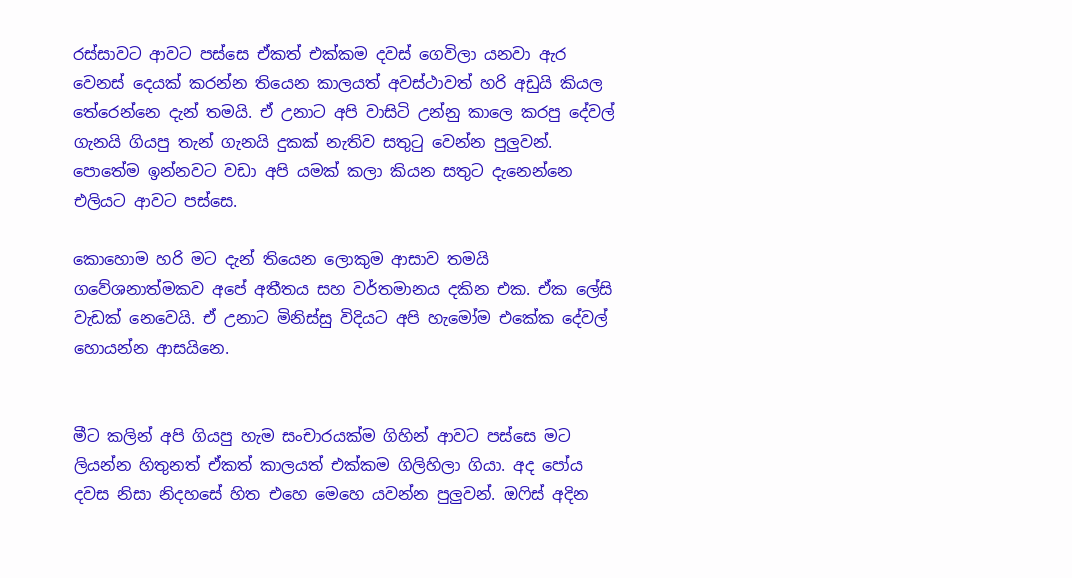රස්සාවට ආවට පස්සෙ ඒකත් එක්කම දවස් ගෙවිලා යනවා ඇර වෙනස් දෙයක් කරන්න තියෙන කාලයත් අවස්ථාවත් හරි අඩුයි කියල තේරෙන්නෙ දැන් තමයි. ඒ උනාට අපි වාසිටි උන්නු කාලෙ කරපු දේවල් ගැනයි ගියපු තැන් ගැනයි දුකක් නැතිව සතුටු වෙන්න පුලුවන්. පොතේම ඉන්නවට වඩා අපි යමක් කලා කියන සතුට දැනෙන්නෙ එලියට ආවට පස්සෙ.

කොහොම හරි මට දැන් තියෙන ලොකුම ආසාව තමයි ගවේශනාත්මකව අපේ අතීතය සහ වර්තමානය දකින එක. ඒක ලේසි වැඩක් නෙවෙයි. ඒ උනාට මිනිස්සු විදියට අපි හැමෝම එකේක දේවල් හොයන්න ආසයිනෙ.


මීට කලින් අපි ගියපු හැම සංචාරයක්ම ගිහින් ආවට පස්සෙ මට ලියන්න හිතුනත් ඒකත් කාලයත් එක්කම ගිලිහිලා ගියා. අද පෝය දවස නිසා නිදහසේ හිත එහෙ මෙහෙ යවන්න පුලුවන්. ඔෆිස් අදින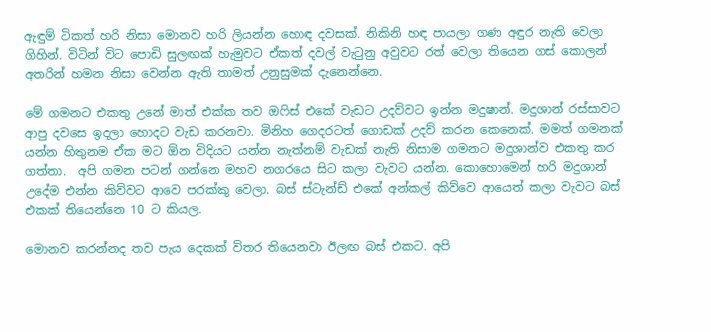ඇඳුම් ටිකත් හරි නිසා මොනව හරි ලියන්න හොඳ දවසක්. නිකිනි හඳ පායලා ගණ අඳුර නැති වෙලා ගිහින්. විටින් විට පොඩි සුලඟක් හැමුවට ඒකත් දවල් වැටුනු අවුවට රත් වෙලා තියෙන ගස් කොලන් අතරින් හමන නිසා වෙන්න ඇති තාමත් උනුසුමක් දැනෙන්නෙ.

මේ ගමනට එකතු උනේ මාත් එක්ක තව ඔෆිස් එකේ වැඩට උදව්වට ඉන්න මදුෂාන්. මදුශාන් රස්සාවට ආපු දවසෙ ඉදලා හොදට වැඩ කරනවා. මිනිහ ගෙදරටත් ගොඩක් උදව් කරන කෙනෙක්. මමත් ගමනක් යන්න හිතුනම ඒක මට ඕන විදියට යන්න නැත්නම් වැඩක් නැති නිසාම ගමනට මදුශාන්ව එකතු කර ගත්තා.  අපි ගමන පටන් ගන්නෙ මහව නගරයෙ සිට කලා වැවට යන්න. කොහොමෙන් හරි මදුශාන් උදේම එන්න කිව්වට ආවෙ පරක්කු වෙලා. බස් ස්ටැන්ඩ් එකේ අන්කල් කිව්වෙ ආයෙත් කලා වැවට බස් එකක් තියෙන්නෙ 10 ට කියල.

මොනව කරන්නද තව පැය දෙකක් විතර තියෙනවා ඊලඟ බස් එකට. අපි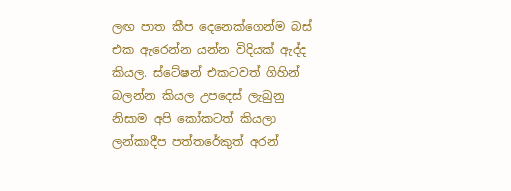ලඟ පාත කීප දෙනෙක්ගෙන්ම බස් එක ඇරෙන්න යන්න විදියක් ඇද්ද කියල. ස්ටේෂන් එකටවත් ගිහින් බලන්න කියල උපදෙස් ලැබුනු නිසාම අපි කෝකටත් කියලා ලන්කාදීප පත්තරේකුත් අරන්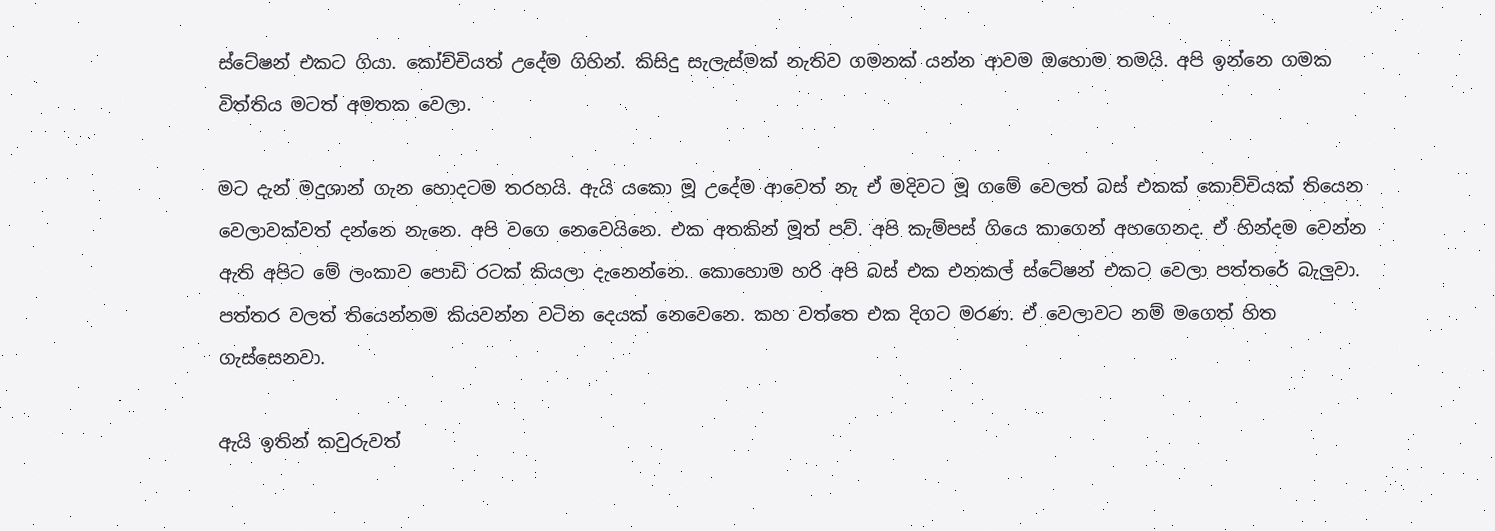ස්ටේෂන් එකට ගියා. කෝච්චියත් උදේම ගිහින්. කිසිදු සැලැස්මක් නැතිව ගමනක් යන්න ආවම ඔහොම තමයි. අපි ඉන්නෙ ගමක විත්තිය මටත් අමතක වෙලා.

මට දැන් මදුශාන් ගැන හොදටම තරහයි. ඇයි යකො මූ උදේම ආවෙත් නැ ඒ මදිවට මූ ගමේ වෙලත් බස් එකක් කොච්චියක් තියෙන වෙලාවක්වත් දන්නෙ නැනෙ. අපි වගෙ නෙවෙයිනෙ. එක අතකින් මූත් පව්. අපි කැම්පස් ගියෙ කාගෙන් අහගෙනද. ඒ හින්දම වෙන්න ඇති අපිට මේ ලංකාව පොඩි රටක් කියලා දැනෙන්නෙ. කොහොම හරි අපි බස් එක එනකල් ස්ටේෂන් එකට වෙලා පත්තරේ බැලුවා. පත්තර වලත් තියෙන්නම කියවන්න වටින දෙයක් නෙවෙනෙ. කහ වත්තෙ එක දිගට මරණ. ඒ වෙලාවට නම් මගෙත් හිත ගැස්සෙනවා.

ඇයි ඉතින් කවුරුවත්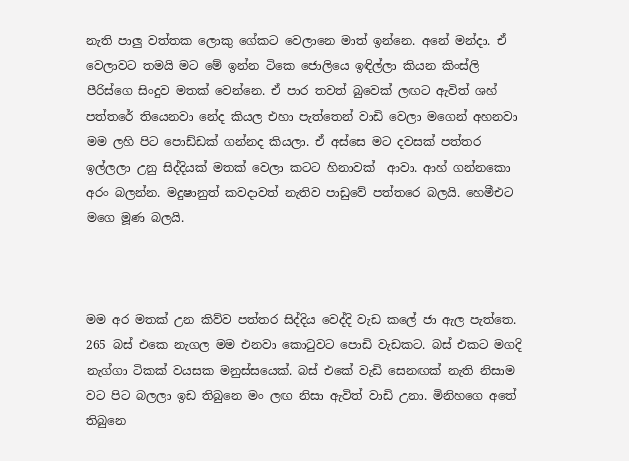නැති පාලු වත්තක ලොකු ගේකට වෙලානෙ මාත් ඉන්නෙ. අනේ මන්දා. ඒ වෙලාවට තමයි මට මේ ඉන්න ටිකෙ ජොලියෙ ඉඳිල්ලා කියන කිංස්ලි පීරිස්ගෙ සිංදුව මතක් වෙන්නෙ. ඒ පාර තවත් බුවෙක් ලඟට ඇවිත් ශහ් පත්තරේ තියෙනවා නේද කියල එහා පැත්තෙන් වාඩි වෙලා මගෙන් අහනවා මම ලහි පිට පොඩ්ඩක් ගන්නද කියලා. ඒ අස්සෙ මට දවසක් පත්තර ඉල්ලලා උනු සිද්දියක් මතක් වෙලා කටට හිනාවක්  ආවා. ආහ් ගන්නකො අරං බලන්න. මදුෂානුත් කවදාවත් නැතිව පාඩුවේ පත්තරෙ බලයි. හෙමීඑට මගෙ මූණ බලයි.



මම අර මතක් උන කිව්ව පත්තර සිද්දිය වෙද්දි වැඩ කලේ ජා ඇල පැත්තෙ. 265 බස් එකෙ නැගල මම එනවා කොටුවට පොඩි වැඩකට. බස් එකට මගදි නැග්ගා ටිකක් වයසක මනුස්සයෙක්. බස් එකේ වැඩි සෙනඟක් නැති නිසාම වට පිට බලලා ඉඩ තිබුනෙ මං ලඟ නිසා ඇවිත් වාඩි උනා. මිනිහගෙ අතේ තිබුනෙ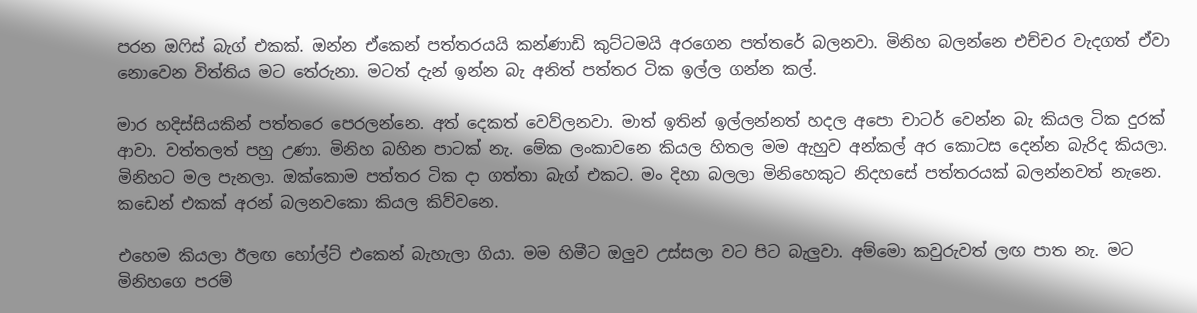පරන ඔෆිස් බැග් එකක්. ඔන්න ඒකෙන් පත්තරයයි කන්ණාඩි කුට්ටමයි අරගෙන පත්තරේ බලනවා. මිනිහ බලන්නෙ එච්චර වැදගත් ඒවා නොවෙන විත්තිය මට තේරුනා. මටත් දැන් ඉන්න බැ අනිත් පත්තර ටික ඉල්ල ගන්න කල්.

මාර හදිස්සියකින් පත්තරෙ පෙරලන්නෙ. අත් දෙකත් වෙව්ලනවා. මාත් ඉතින් ඉල්ලන්නත් හදල අපො චාටර් වෙන්න බැ කියල ටික දුරක් ආවා. වත්තලත් පහු උණා. මිනිහ බහින පාටක් නැ. මේක ලංකාවනෙ කියල හිතල මම ඇහුව අන්කල් අර කොටස දෙන්න බැරිද කියලා. මිනිහට මල පැනලා. ඔක්කොම පත්තර ටික දා ගත්තා බැග් එකට. මං දිහා බලලා මිනිහෙකුට නිදහසේ පත්තරයක් බලන්නවත් නැනෙ. කඩෙන් එකක් අරන් බලනවකො කියල කිව්වනෙ.

එහෙම කියලා ඊලඟ හෝල්ට් එකෙන් බැහැලා ගියා. මම හිමීට ඔලුව උස්සලා වට පිට බැලුවා. අම්මො කවුරුවත් ලඟ පාත නැ. මට මිනිහගෙ පරම්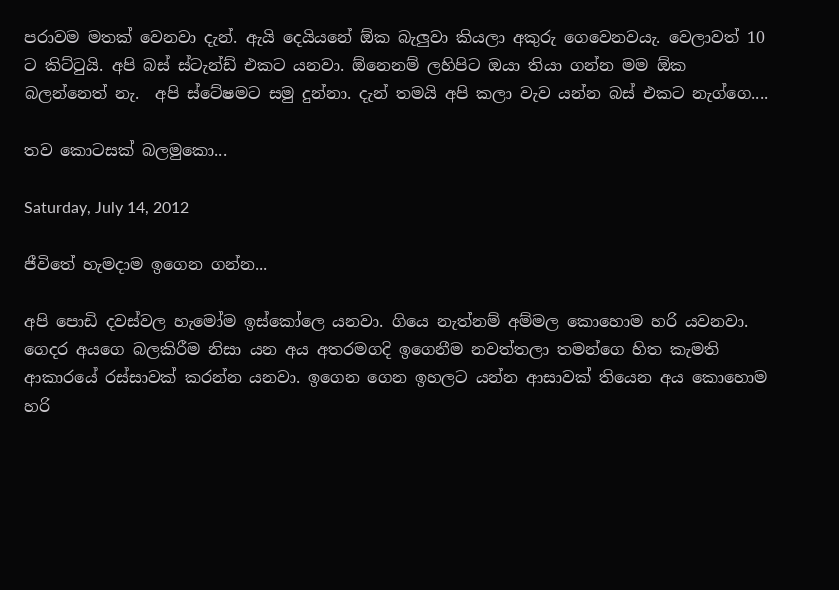පරාවම මතක් වෙනවා දැන්. ඇයි දෙයියනේ ඕක බැලුවා කියලා අකුරු ගෙවෙනවයැ. වෙලාවත් 10 ට කිට්ටුයි. අපි බස් ස්ටැන්ඩ් එකට යනවා. ඕනෙනම් ලහිපිට ඔයා තියා ගන්න මම ඕක බලන්නෙත් නැ.  අපි ස්ටේෂමට සමු දුන්නා. දැන් තමයි අපි කලා වැව යන්න බස් එකට නැග්ගෙ....

තව කොටසක් බලමුකො...

Saturday, July 14, 2012

ජීවිතේ හැමදාම ඉගෙන ගන්න...

අපි පොඩි දවස්වල හැමෝම ඉස්කෝලෙ යනවා. ගියෙ නැත්නම් අම්මල කොහොම හරි යවනවා. ගෙදර අයගෙ බලකිරීම නිසා යන අය අතරමගදි ඉගෙනීම නවත්තලා තමන්ගෙ හිත කැමති ආකාරයේ රස්සාවක් කරන්න යනවා. ඉගෙන ගෙන ඉහලට යන්න ආසාවක් තියෙන අය කොහොම හරි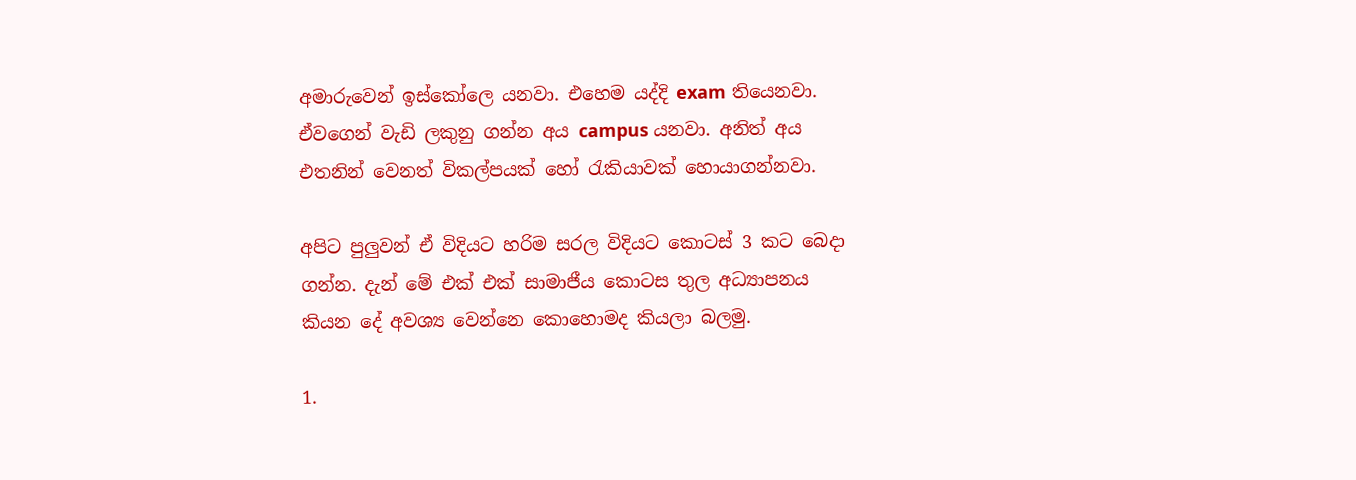අමාරුවෙන් ඉස්කෝලෙ යනවා. එහෙම යද්දි exam තියෙනවා. ඒවගෙන් වැඩි ලකුනු ගන්න අය campus යනවා. අනිත් අය එතනින් වෙනත් විකල්පයක් හෝ රැකියාවක් හොයාගන්නවා.

අපිට පුලුවන් ඒ විදියට හරිම සරල විදියට කොටස් 3 කට බෙදා ගන්න. දැන් මේ එක් එක් සාමාජීය කොටස තුල අධ්‍යාපනය කියන දේ අවශ්‍ය වෙන්නෙ කොහොමද කියලා බලමු.

1.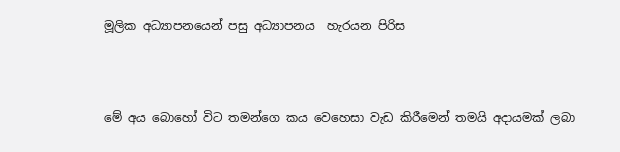මූලික අධ්‍යාපනයෙන් පසු අධ්‍යාපනය  හැරයන පිරිස



මේ අය බොහෝ විට තමන්ගෙ කය වෙහෙසා වැඩ කිරීමෙන් තමයි අදායමක් ලබා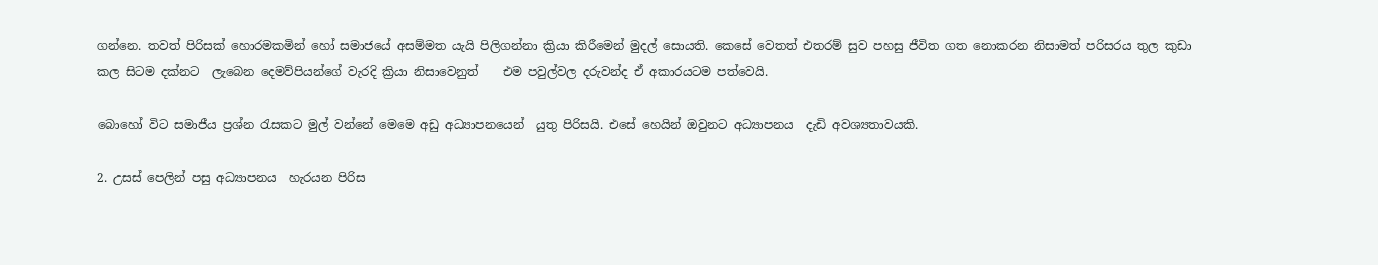ගන්නෙ. තවත් පිරිසක් හොරමකමින් හෝ සමාජයේ අසම්මත යැයි පිලිගන්නා ක්‍රියා කිරීමෙන් මුදල් සොයති. කෙසේ වෙතත් එතරම් සුව පහසු ජීවිත ගත නොකරන නිසාමත් පරිසරය තුල කුඩා කල සිටම දක්නට  ලැබෙන දෙමව්පියන්ගේ වැරදි ක්‍රියා නිසාවෙනුත්    එම පවුල්වල දරුවන්ද ඒ අකාරයටම පත්වෙයි.

බොහෝ විට සමාජීය ප්‍රශ්න රැසකට මුල් වන්නේ මෙමෙ අඩු අධ්‍යාපනයෙන්  යුතු පිරිසයි. එසේ හෙයින් ඔවුනට අධ්‍යාපනය  දැඩි අවශ්‍යතාවයකි.

2. උසස් පෙලින් පසු අධ්‍යාපනය  හැරයන පිරිස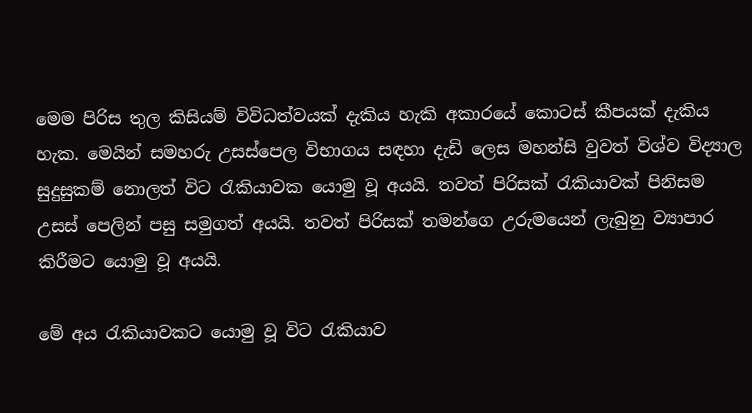මෙම පිරිස තුල කිසියම් විවිධත්වයක් දැකිය හැකි අකාරයේ කොටස් කීපයක් දැකිය හැක. මෙයින් සමහරු උසස්පෙල විභාගය සඳහා දැඩි ලෙස මහන්සි වුවත් විශ්ව විද්‍යාල සුදුසුකම් නොලත් විට රැකියාවක යොමු වූ අයයි. තවත් පිරිසක් රැකියාවක් පිනිසම උසස් පෙලින් පසු සමුගත් අයයි. තවත් පිරිසක් තමන්ගෙ උරුමයෙන් ලැබුනු ව්‍යාපාර කිරීමට යොමු වූ අයයි.

මේ අය රැකියාවකට යොමු වූ විට රැකියාව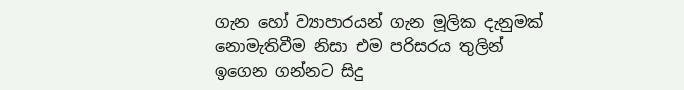ගැන හෝ ව්‍යාපාරයන් ගැන මූලික දැනුමක් නොමැතිවීම නිසා එම පරිසරය තුලින් ඉගෙන ගන්නට සිදු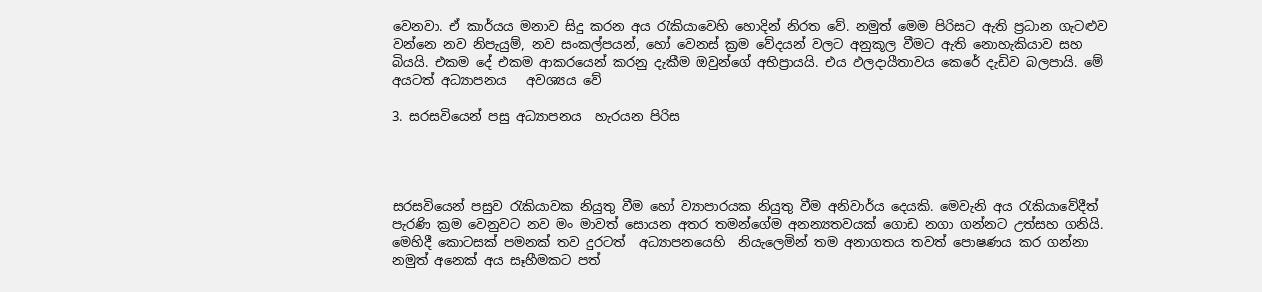වෙනවා. ඒ කාර්යය මනාව සිදු කරන අය රැකියාවෙහි හොදින් නිරත වේ. නමුත් මෙම පිරිසට ඇති ප්‍රධාන ගැටළුව වන්නෙ නව නිපැයුම්, නව සංකල්පයන්, හෝ වෙනස් ක්‍රම වේදයන් වලට අනුකූල වීමට ඇති නොහැකියාව සහ බියයි. එකම දේ එකම ආකරයෙන් කරනු දැකීම ඔවුන්ගේ අභිප්‍රායයි. එය ඵලදායීතාවය කෙරේ දැඩිව බලපායි. මේ අයටත් අධ්‍යාපනය   අවශ්‍යය වේ

3. සරසවියෙන් පසු අධ්‍යාපනය  හැරයන පිරිස




සරසවියෙන් පසුව රැකියාවක නියුතු වීම හෝ ව්‍යාපාරයක නියුතු වීම අනිවාර්ය දෙයකි. මෙවැනි අය රැකියාවේදීත් පැරණි ක්‍රම වෙනුවට නව මං මාවත් සොයන අතර තමන්ගේම අනන්‍යතවයක් ගොඩ නගා ගන්නට උත්සහ ගනියි.  මෙහිදී කොටසක් පමනක් තව දුරටත්  අධ්‍යාපනයෙහි  නියැලෙමින් තම අනාගතය තවත් පොෂණය කර ගන්නා නමුත් අනෙක් අය සෑහීමකට පත්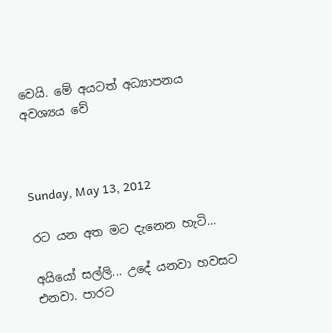වෙයි. මේ අයටත් අධ්‍යාපනය   අවශ්‍යය වේ



Sunday, May 13, 2012

රට යන අත මට දැනෙන හැටි...

අයියෝ සල්ලි... උදේ යනවා හවසට එනවා. පාරට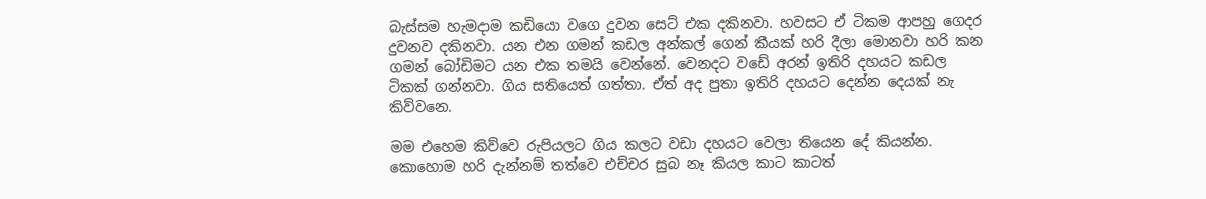බැස්සම හැමදාම කඩියො වගෙ දුවන සෙට් එක දකිනවා. හවසට ඒ ටිකම ආපහු ගෙදර දුවනව දකිනවා. යන එන ගමන් කඩල අන්කල් ගෙන් කීයක් හරි දීලා මොනවා හරි කන ගමන් බෝඩිමට යන එක තමයි වෙන්නේ. වෙනදට වඩේ අරන් ඉතිරි දහයට කඩල ටිකක් ගන්නවා. ගිය සතියෙත් ගත්තා. ඒත් අද පුතා ඉතිරි දහයට දෙන්න දෙයක් නැ කිව්වනෙ.

මම එහෙම කිව්වෙ රුපියලට ගිය කලට වඩා දහයට වෙලා තියෙන දේ කියන්න. කොහොම හරි දැන්නම් තත්වෙ එච්චර සුබ නෑ කියල කාට කාටත්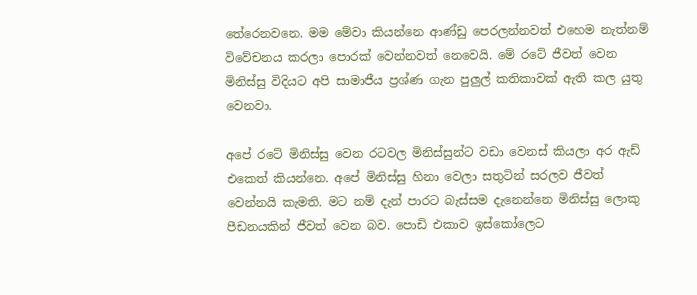තේරෙනවනෙ. මම මේවා කියන්නෙ ආණ්ඩු පෙරලන්නවත් එහෙම නැත්නම් විවේචනය කරලා පොරක් වෙන්නවත් නෙවෙයි. මේ රටේ ජීවත් වෙන මිනිස්සු විදියට අපි සාමාජීය ප්‍රශ්ණ ගැන පුලුල් කතිකාවක් ඇති කල යුතු වෙනවා.

අපේ රටේ මිනිස්සු වෙන රටවල මිනිස්සුන්ට වඩා වෙනස් කියලා අර ඇඩ් එකෙත් කියන්නෙ. අපේ මිනිස්සු හිනා වෙලා සතුටින් සරලව ජීවත් වෙන්නයි කැමති. මට නම් දැන් පාරට බැස්සම දැනෙන්නෙ මිනිස්සු ලොකු පීඩනයකින් ජීවත් වෙන බව. පොඩි එකාව ඉස්කෝලෙට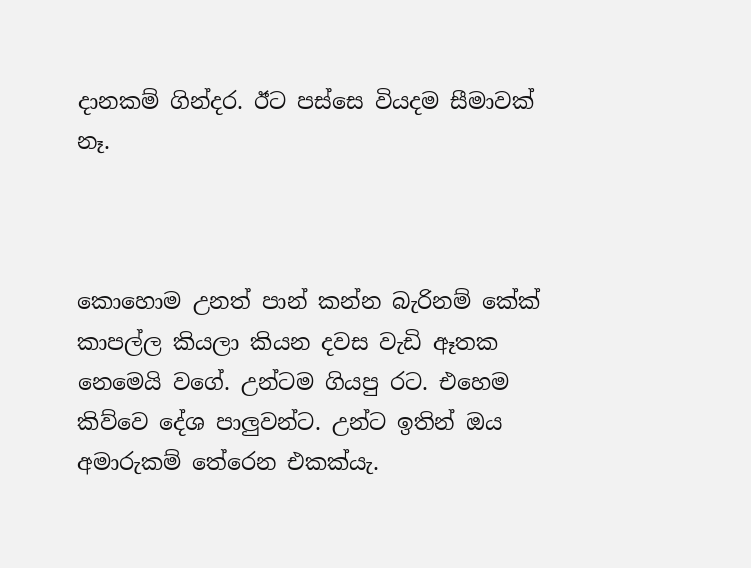දානකම් ගින්දර. ඊට පස්සෙ වියදම සීමාවක් නෑ.



කොහොම උනත් පාන් කන්න බැරිනම් කේක් කාපල්ල කියලා කියන දවස වැඩි ඈතක නෙමෙයි වගේ. උන්ටම ගියපු රට. එහෙම කිව්වෙ දේශ පාලුවන්ට. උන්ට ඉතින් ඔය අමාරුකම් තේරෙන එකක්යැ.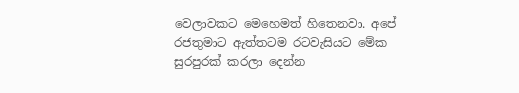වෙලාවකට මෙහෙමත් හිතෙනවා. අපේ රජතුමාට ඇත්තටම රටවැසියට මේක සුරපුරක් කරලා දෙන්න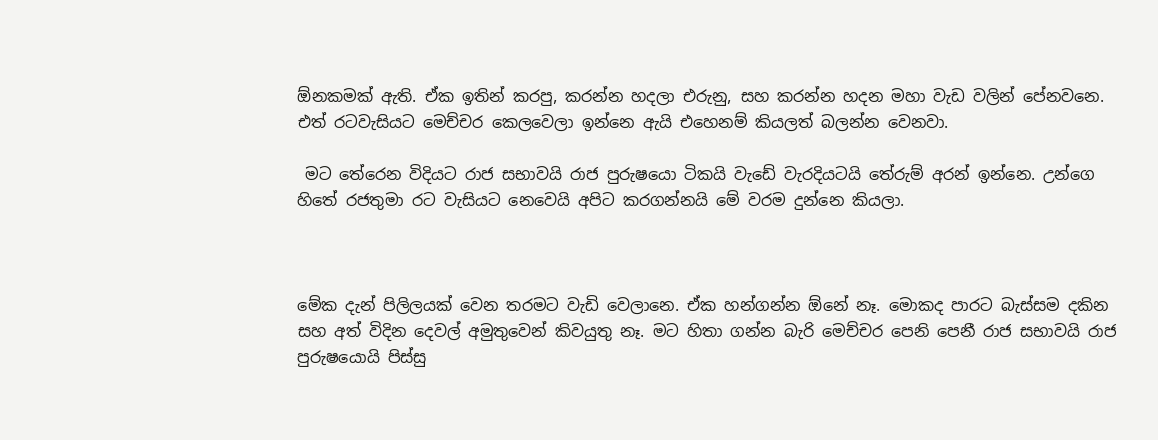ඕනකමක් ඇති. ඒක ඉතින් කරපු, කරන්න හදලා එරුනු, සහ කරන්න හදන මහා වැඩ වලින් පේනවනෙ. එත් රටවැසියට මෙච්චර කෙලවෙලා ඉන්නෙ ඇයි එහෙනම් කියලත් බලන්න වෙනවා.

 මට තේරෙන විදියට රාජ සභාවයි රාජ පුරුෂයො ටිකයි වැඩේ වැරදියටයි තේරුම් අරන් ඉන්නෙ. උන්ගෙ හිතේ රජතුමා රට වැසියට නෙවෙයි අපිට කරගන්නයි මේ වරම දුන්නෙ කියලා.



මේක දැන් පිලිලයක් වෙන තරමට වැඩි වෙලානෙ. ඒක හන්ගන්න ඕනේ නෑ. මොකද පාරට බැස්සම දකින සහ අත් විදින දෙවල් අමුතුවෙන් කිවයුතු නෑ. මට හිතා ගන්න බැරි මෙච්චර පෙනි පෙනී රාජ සභාවයි රාජ පුරුෂයොයි පිස්සු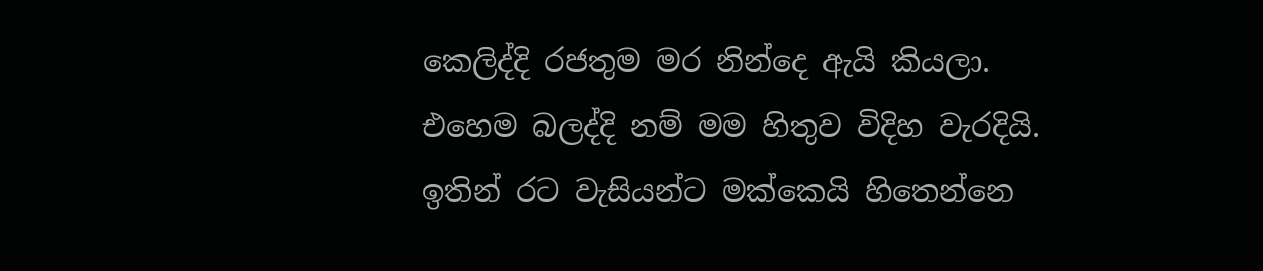කෙලිද්දි රජතුම මර නින්දෙ ඇයි කියලා. එහෙම බලද්දි නම් මම හිතුව විදිහ වැරදියි. ඉතින් රට වැසියන්ට මක්කෙයි හිතෙන්නෙ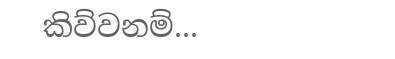කිව්වනම්...